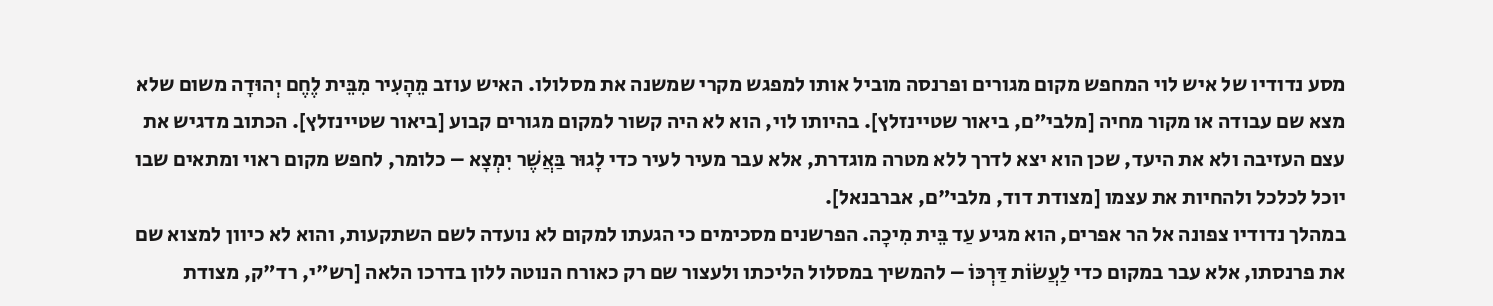מסע נדודיו של איש לוי המחפש מקום מגורים ופרנסה מוביל אותו למפגש מקרי שמשנה את מסלולו. האיש עוזב מֵהָעִיר מִבֵּית לֶחֶם יְהוּדָה משום שלא מצא שם עבודה או מקור מחיה [מלבי"ם, ביאור שטיינזלץ]. בהיותו לוי, הוא לא היה קשור למקום מגורים קבוע [ביאור שטיינזלץ]. הכתוב מדגיש את עצם העזיבה ולא את היעד, שכן הוא יצא לדרך ללא מטרה מוגדרת, אלא עבר מעיר לעיר כדי לָגוּר בַּאֲשֶׁר יִמְצָא – כלומר, לחפש מקום ראוי ומתאים שבו יוכל לכלכל ולהחיות את עצמו [מצודת דוד, מלבי"ם, אברבנאל].
במהלך נדודיו צפונה אל הר אפרים, הוא מגיע עַד בֵּית מִיכָה. הפרשנים מסכימים כי הגעתו למקום לא נועדה לשם השתקעות, והוא לא כיוון למצוא שם את פרנסתו, אלא עבר במקום כדי לַעֲשׂוֹת דַּרְכּוֹ – להמשיך במסלול הליכתו ולעצור שם רק כאורח הנוטה ללון בדרכו הלאה [רש"י, רד"ק, מצודת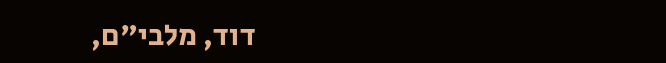דוד, מלבי"ם,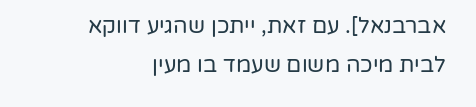אברבנאל]. עם זאת, ייתכן שהגיע דווקא לבית מיכה משום שעמד בו מעין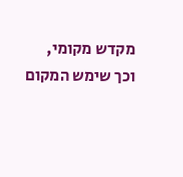מקדש מקומי, וכך שימש המקום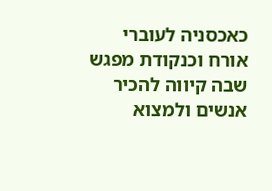כאכסניה לעוברי אורח וכנקודת מפגש שבה קיווה להכיר אנשים ולמצוא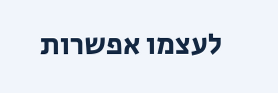לעצמו אפשרות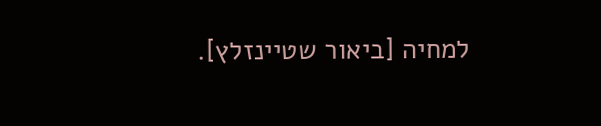למחיה [ביאור שטיינזלץ].